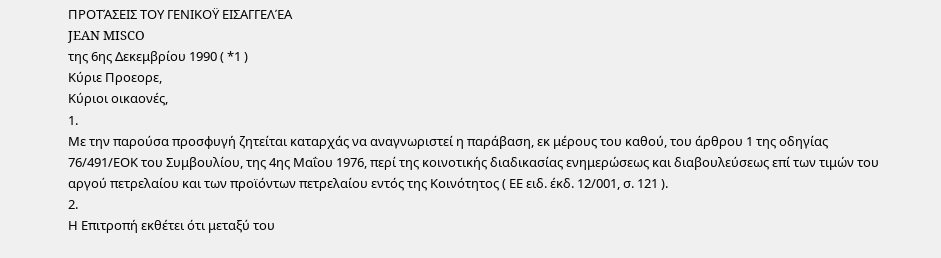ΠΡΟΤΆΣΕΙΣ ΤΟΥ ΓΕΝΙΚΟΫ ΕΙΣΑΓΓΕΛΈΑ
JEAN MISCO
της 6ης Δεκεμβρίου 1990 ( *1 )
Κύριε Προεορε,
Κύριοι οικαονές,
1.
Με την παρούσα προσφυγή ζητείται καταρχάς να αναγνωριστεί η παράβαση, εκ μέρους του καθού, του άρθρου 1 της οδηγίας 76/491/ΕΟΚ του Συμβουλίου, της 4ης Μαΐου 1976, περί της κοινοτικής διαδικασίας ενημερώσεως και διαβουλεύσεως επί των τιμών του αργού πετρελαίου και των προϊόντων πετρελαίου εντός της Κοινότητος ( ΕΕ ειδ. έκδ. 12/001, σ. 121 ).
2.
Η Επιτροπή εκθέτει ότι μεταξύ του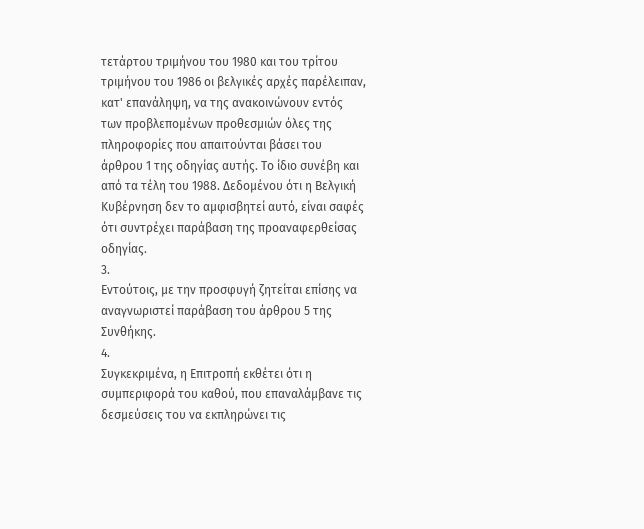τετάρτου τριμήνου του 1980 και του τρίτου τριμήνου του 1986 οι βελγικές αρχές παρέλειπαν, κατ' επανάληψη, να της ανακοινώνουν εντός των προβλεπομένων προθεσμιών όλες της πληροφορίες που απαιτούνται βάσει του άρθρου 1 της οδηγίας αυτής. Το ίδιο συνέβη και από τα τέλη του 1988. Δεδομένου ότι η Βελγική Κυβέρνηση δεν το αμφισβητεί αυτό, είναι σαφές ότι συντρέχει παράβαση της προαναφερθείσας οδηγίας.
3.
Εντούτοις, με την προσφυγή ζητείται επίσης να αναγνωριστεί παράβαση του άρθρου 5 της Συνθήκης.
4.
Συγκεκριμένα, η Επιτροπή εκθέτει ότι η συμπεριφορά του καθού, που επαναλάμβανε τις δεσμεύσεις του να εκπληρώνει τις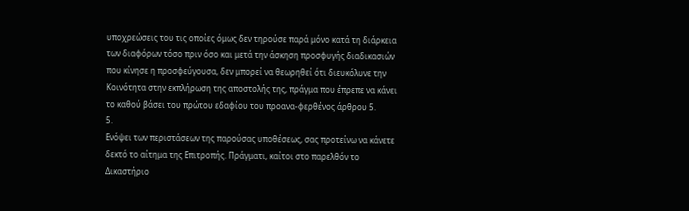υποχρεώσεις του τις οποίες όμως δεν τηρούσε παρά μόνο κατά τη διάρκεια των διαφόρων τόσο πριν όσο και μετά την άσκηση προσφυγής διαδικασιών που κίνησε η προσφεύγουσα, δεν μπορεί να θεωρηθεί ότι διευκόλυνε την Κοινότητα στην εκπλήρωση της αποστολής της, πράγμα που έπρεπε να κάνει το καθού βάσει του πρώτου εδαφίου του προανα-φερθένος άρθρου 5.
5.
Ενόψει των περιστάσεων της παρούσας υποθέσεως, σας προτείνω να κάνετε δεκτό το αίτημα της Επιτροπής. Πράγματι, καίτοι στο παρελθόν το Δικαστήριο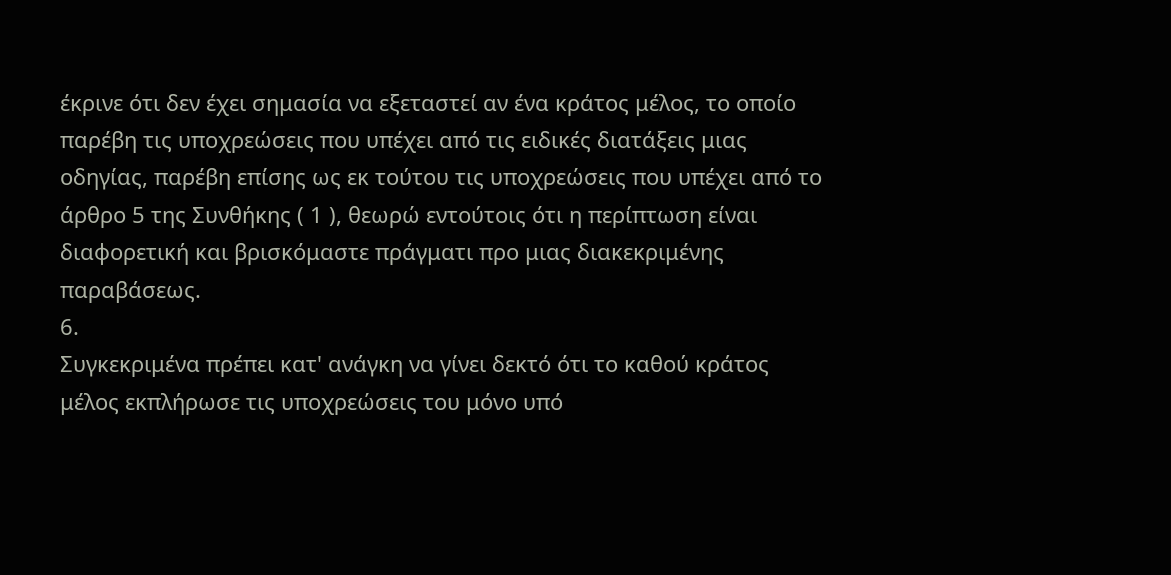έκρινε ότι δεν έχει σημασία να εξεταστεί αν ένα κράτος μέλος, το οποίο παρέβη τις υποχρεώσεις που υπέχει από τις ειδικές διατάξεις μιας οδηγίας, παρέβη επίσης ως εκ τούτου τις υποχρεώσεις που υπέχει από το άρθρο 5 της Συνθήκης ( 1 ), θεωρώ εντούτοις ότι η περίπτωση είναι διαφορετική και βρισκόμαστε πράγματι προ μιας διακεκριμένης παραβάσεως.
6.
Συγκεκριμένα πρέπει κατ' ανάγκη να γίνει δεκτό ότι το καθού κράτος μέλος εκπλήρωσε τις υποχρεώσεις του μόνο υπό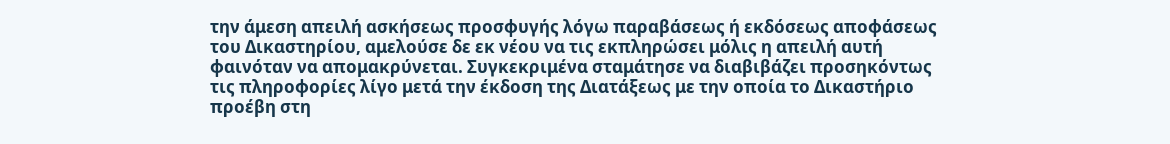την άμεση απειλή ασκήσεως προσφυγής λόγω παραβάσεως ή εκδόσεως αποφάσεως του Δικαστηρίου, αμελούσε δε εκ νέου να τις εκπληρώσει μόλις η απειλή αυτή φαινόταν να απομακρύνεται. Συγκεκριμένα σταμάτησε να διαβιβάζει προσηκόντως τις πληροφορίες λίγο μετά την έκδοση της Διατάξεως με την οποία το Δικαστήριο προέβη στη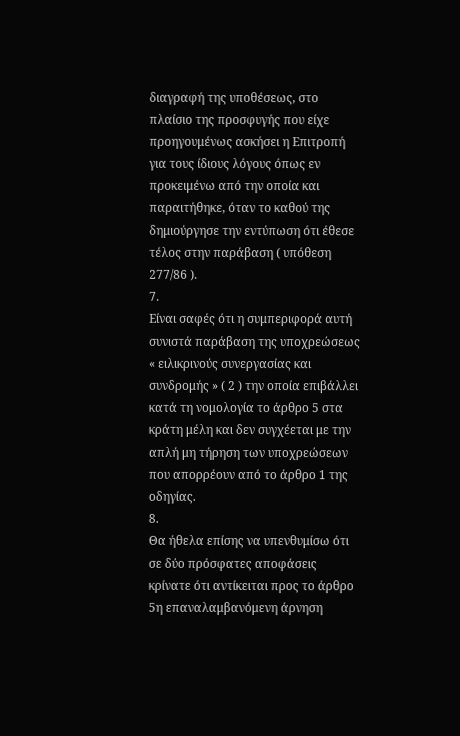διαγραφή της υποθέσεως, στο πλαίσιο της προσφυγής που είχε προηγουμένως ασκήσει η Επιτροπή για τους ίδιους λόγους όπως εν προκειμένω από την οποία και παραιτήθηκε, όταν το καθού της δημιούργησε την εντύπωση ότι έθεσε τέλος στην παράβαση ( υπόθεση 277/86 ).
7.
Είναι σαφές ότι η συμπεριφορά αυτή συνιστά παράβαση της υποχρεώσεως « ειλικρινούς συνεργασίας και συνδρομής » ( 2 ) την οποία επιβάλλει κατά τη νομολογία το άρθρο 5 στα κράτη μέλη και δεν συγχέεται με την απλή μη τήρηση των υποχρεώσεων που απορρέουν από το άρθρο 1 της οδηγίας.
8.
Θα ήθελα επίσης να υπενθυμίσω ότι σε δύο πρόσφατες αποφάσεις κρίνατε ότι αντίκειται προς το άρθρο 5η επαναλαμβανόμενη άρνηση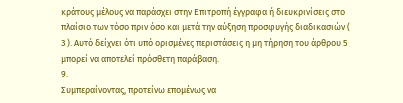κράτους μέλους να παράσχει στην Επιτροπή έγγραφα ή διευκρινίσεις στο πλαίσιο των τόσο πριν όσο και μετά την αύξηση προσφυγής διαδικασιών ( 3 ). Αυτό δείχνει ότι υπό ορισμένες περιστάσεις η μη τήρηση του άρθρου 5 μπορεί να αποτελεί πρόσθετη παράβαση.
9.
Συμπεραίνοντας, προτείνω επομένως να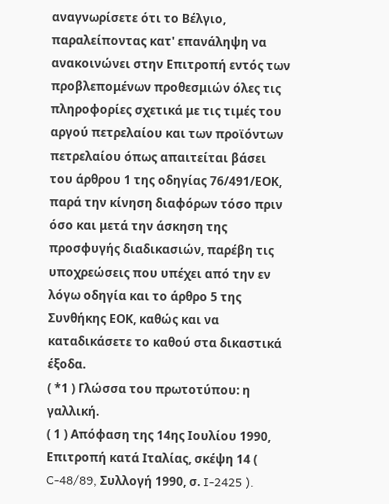αναγνωρίσετε ότι το Βέλγιο, παραλείποντας κατ' επανάληψη να ανακοινώνει στην Επιτροπή εντός των προβλεπομένων προθεσμιών όλες τις πληροφορίες σχετικά με τις τιμές του αργού πετρελαίου και των προϊόντων πετρελαίου όπως απαιτείται βάσει του άρθρου 1 της οδηγίας 76/491/ΕΟΚ, παρά την κίνηση διαφόρων τόσο πριν όσο και μετά την άσκηση της προσφυγής διαδικασιών, παρέβη τις υποχρεώσεις που υπέχει από την εν λόγω οδηγία και το άρθρο 5 της Συνθήκης ΕΟΚ, καθώς και να καταδικάσετε το καθού στα δικαστικά έξοδα.
( *1 ) Γλώσσα του πρωτοτύπου: η γαλλική.
( 1 ) Απόφαση της 14ης Ιουλίου 1990, Επιτροπή κατά Ιταλίας, σκέψη 14 ( C-48/89, Συλλογή 1990, σ. I-2425 ).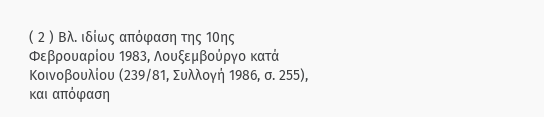( 2 ) Βλ. ιδίως απόφαση της 10ης Φεβρουαρίου 1983, Λουξεμβούργο κατά Κοινοβουλίου (239/81, Συλλογή 1986, σ. 255), και απόφαση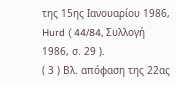της 15ης Ιανουαρίου 1986, Hurd ( 44/84, Συλλογή 1986, σ. 29 ).
( 3 ) Βλ. απόφαση της 22ας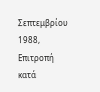Σεπτεμβρίου 1988, Επιτροπή κατά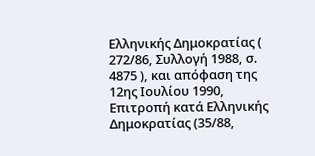Ελληνικής Δημοκρατίας ( 272/86, Συλλογή 1988, σ. 4875 ), και απόφαση της 12ης Ιουλίου 1990, Επιτροπή κατά Ελληνικής Δημοκρατίας (35/88,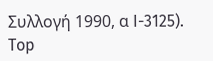Συλλογή 1990, α I-3125).
Top